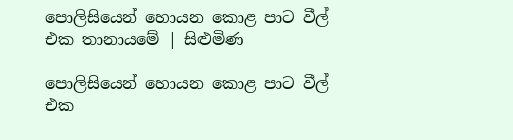පොලිසියෙන් හොයන කොළ පාට වීල් එක තානායමේ | සිළුමිණ

පොලිසියෙන් හොයන කොළ පාට වීල් එක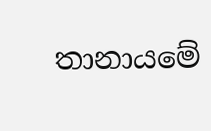තානායමේ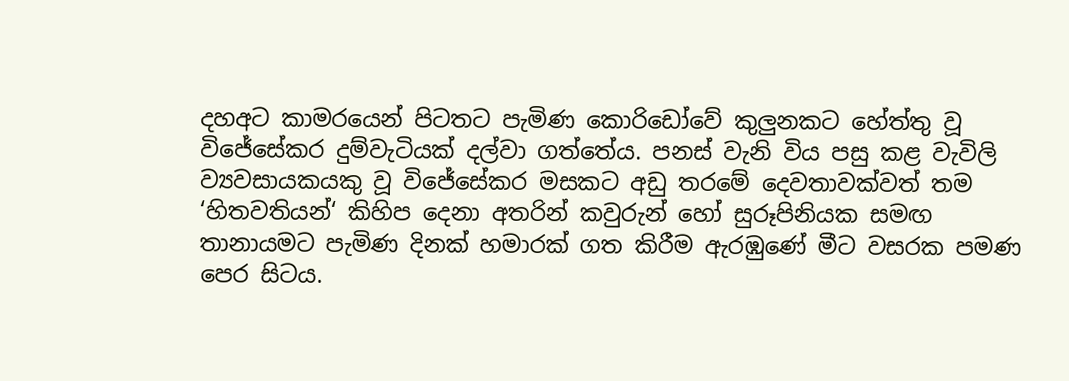දහඅට කාමරයෙන් පිටතට පැමිණ කොරිඩෝවේ කුලුනකට හේත්තු වූ විජේසේකර දුම්වැටියක් දල්වා ගත්තේය. පනස් වැනි විය පසු කළ වැවිලි ව්‍යවසායකයකු වූ විජේසේකර මසකට අඩු තරමේ දෙවතාවක්වත් තම ‘හිතවතියන්‘ කිහිප දෙනා අතරින් කවුරුන් හෝ සුරූපිනියක සමඟ තානායමට පැමිණ දිනක් හමාරක් ගත කිරීම ඇරඹුණේ මීට වසරක පමණ පෙර සිටය.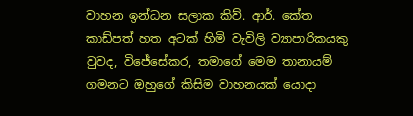වාහන ඉන්ධන සලාක කිව්. ආර්. කේත කාඩ්පත් හත අටක් හිමි වැවිලි ව්‍යාපාරිකයකු වුවද, විජේසේකර, තමාගේ මෙම තානායම් ගමනට ඔහුගේ කිසිම වාහනයක් යොදා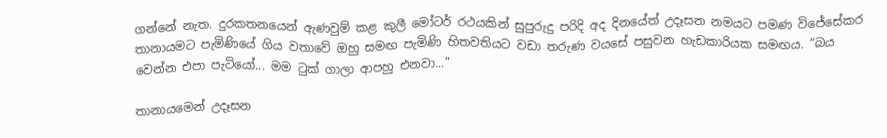ගන්නේ නැත. දුරකතනයෙන් ඇණවුම් කළ කුලී මෝටර් රථයකින් සුපුරුදු පරිදි අද දිනයේත් උදෑසන නමයට පමණ විජේසේකර තානායමට පැමිණියේ ගිය වතාවේ ඔහු සමඟ පැමිණි හිතවතියට වඩා තරුණ වයසේ පසුවන හැඩකාරියක සමඟය. “බය වෙන්න එපා පැටියෝ... මම ටුක් ගාලා ආපහු එනවා...”

තානායමෙන් උදෑසන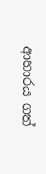ආහාරය ගත්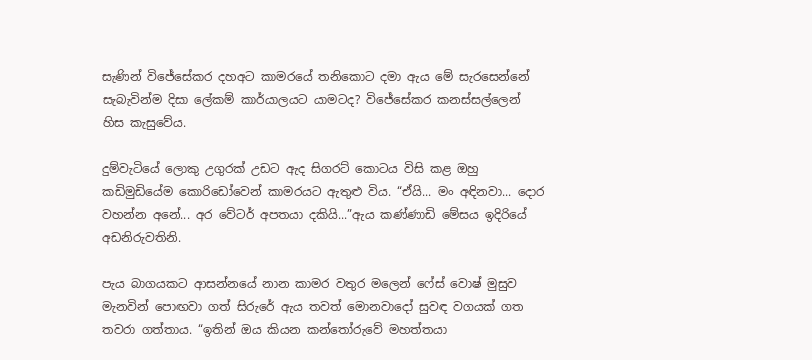සැණින් විජේසේකර දහඅට කාමරයේ තනිකොට දමා ඇය මේ සැරසෙන්නේ සැබැවින්ම දිසා ලේකම් කාර්යාලයට යාමටද? විජේසේකර කනස්සල්ලෙන් හිස කැසුවේය.

දුම්වැටියේ ලොකු උගුරක් උඩට ඇද සිගරට් කොටය විසි කළ ඔහු කඩිමුඩියේම කොරිඩෝවෙන් කාමරයට ඇතුළු විය. “ඒයි... මං අඳිනවා... දොර වහන්න අනේ... අර වේටර් අපතයා දකියි...”ඇය කණ්ණාඩි මේසය ඉදිරියේ අඩනිරුවතිනි.

පැය බාගයකට ආසන්නයේ නාන කාමර වතුර මලෙන් ෆේස් වොෂ් මුසුව මැනවින් පොඟවා ගත් සිරුරේ ඇය තවත් මොනවාදෝ සුවඳ වගයක් ගත තවරා ගත්තාය. “ඉතින් ඔය කියන කන්තෝරුවේ මහත්තයා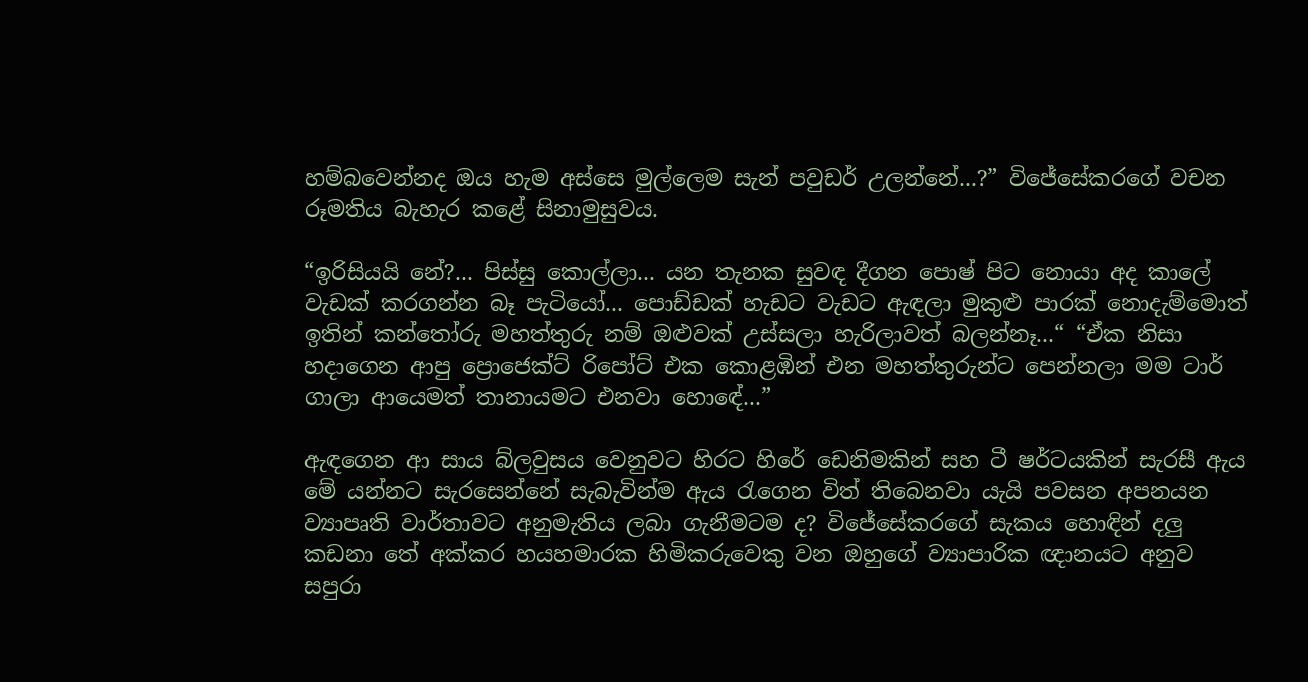හම්බවෙන්නද ඔය හැම අස්සෙ මුල්ලෙම සැන් පවුඩර් උලන්නේ...?” විජේසේකරගේ වචන රූමතිය බැහැර කළේ සිනාමුසුවය.

“ඉරිසියයි නේ?... පිස්සු කොල්ලා... යන තැනක සුවඳ දීගන පොෂ් පිට නොයා අද කාලේ වැඩක් කරගන්න බෑ පැටියෝ... පොඩ්ඩක් හැඩට වැඩට ඇඳලා මුකුළු පාරක් නොදැම්මොත් ඉතින් කන්තෝරු මහත්තුරු නම් ඔළුවක් උස්සලා හැරිලාවත් බලන්නෑ...“ “ඒක නිසා හදාගෙන ආපු ප්‍රොජෙක්ට් රිපෝට් එක කොළඹින් එන මහත්තුරුන්ට පෙන්නලා මම ටාර් ගාලා ආයෙමත් තානායමට එනවා හොඳේ...”

ඇඳගෙන ආ සාය බ්ලවුසය වෙනුවට හිරට හිරේ ඩෙනිමකින් සහ ටී ෂර්ටයකින් සැරසී ඇය මේ යන්නට සැරසෙන්නේ සැබැවින්ම ඇය රැගෙන විත් තිබෙනවා යැයි පවසන අපනයන ව්‍යාපෘති වාර්තාවට අනුමැතිය ලබා ගැනීමටම ද? විජේසේකරගේ සැකය හොඳින් දලු කඩනා තේ අක්කර හයහමාරක හිමිකරුවෙකු වන ඔහුගේ ව්‍යාපාරික ඥානයට අනුව සපුරා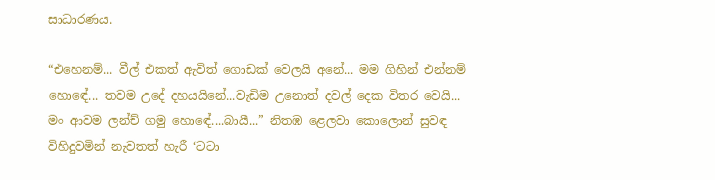සාධාරණය.

“එහෙනම්... වීල් එකත් ඇවිත් ගොඩක් වෙලයි අනේ... මම ගිහින් එන්නම් හොඳේ... තවම උදේ දහයයිනේ...වැඩිම උනොත් දවල් දෙක විතර වෙයි... මං ආවම ලන්ච් ගමු හොඳේ....බායී...” නිතඹ ළෙලවා කොලොන් සුවඳ විහිදුවමින් නැවතත් හැරී ‘ටටා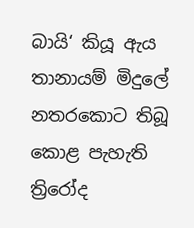බායි‘ කියූ ඇය තානායම් මිදුලේ නතරකොට තිබූ කොළ පැහැති ත්‍රිරෝද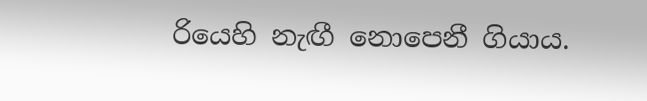රියෙහි නැඟී නොපෙනී ගියාය.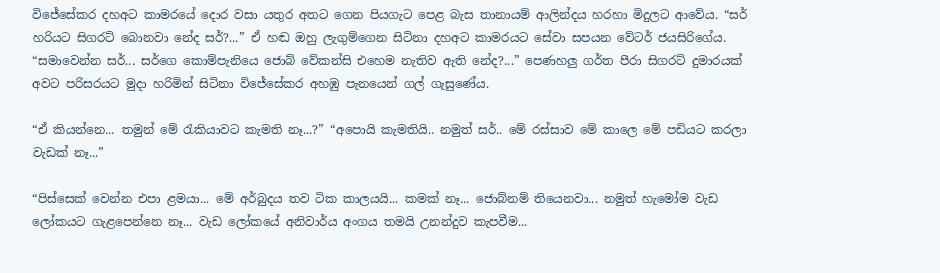විජේසේකර දහඅට කාමරයේ දොර වසා යතුර අතට ගෙන පියගැට පෙළ බැස තානායම් ආලින්දය හරහා මිදුලට ආවේය. “සර් හරියට සිගරට් බොනවා නේද සර්?...” ඒ හඬ ඔහු ලැගුම්ගෙන සිටිනා දහඅට කාමරයට සේවා සපයන වේටර් ජයසිරිගේය. “සමාවෙන්න සර්... සර්ගෙ කොම්පැනියෙ ජොබ් වේකන්සි එහෙම නැතිව ඇති නේද?...” පෙණහලු ගර්ත පීරා සිගරට් දුමාරයක් අවට පරිසරයට මුදා හරිමින් සිටිනා විජේසේකර අහඹු පැනයෙන් ගල් ගැසුණේය.

“ඒ කියන්නෙ... තමුන් මේ රැකියාවට කැමති නෑ...?” “අපොයි කැමතියි.. නමුත් සර්.. මේ රස්සාව මේ කාලෙ මේ පඩියට කරලා වැඩක් නෑ...”

“පිස්සෙක් වෙන්න එපා ළමයා... මේ අර්බුදය තව ටික කාලයයි... කමක් නෑ... ජොබ්නම් තියෙනවා... නමුත් හැමෝම වැඩ ලෝකයට ගැළපෙන්නෙ නෑ... වැඩ ලෝකයේ අනිවාර්ය අංගය තමයි උනන්දුව කැපවීම...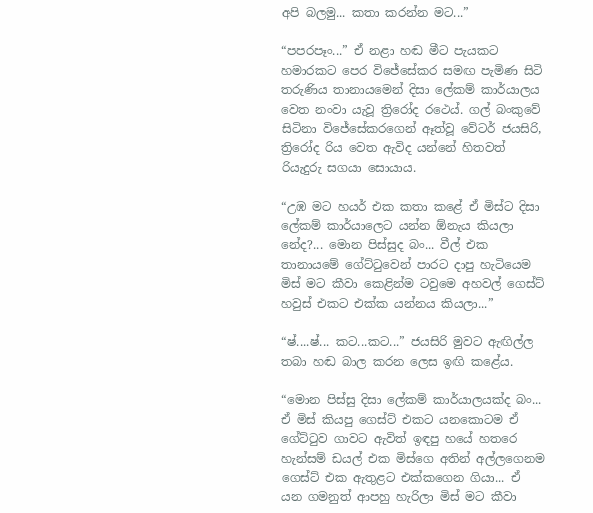අපි බලමු... කතා කරන්න මට...”

“පපරපෑං...” ඒ නළා හඬ මීට පැයකට හමාරකට පෙර විජේසේකර සමඟ පැමිණ සිටි තරුණිය තානායමෙන් දිසා ලේකම් කාර්යාලය වෙත නංවා යැවූ ත්‍රිරෝද රථ‌ෙය්. ගල් බංකුවේ සිටිනා විජේසේකරගෙන් ඈත්වූ වේටර් ජයසිරි, ත්‍රිරෝද රිය වෙත ඇවිද යන්නේ හිතවත් රියැදුරු සගයා සොයාය.

“උඹ මට හයර් එක කතා කළේ ඒ මිස්ට දිසා ලේකම් කාර්යාලෙට යන්න ඕනැය කියලා නේද?... මොන පිස්සුද බං... වීල් එක තානායමේ ගේට්ටුවෙන් පාරට දාපු හැටියෙම මිස් මට කීවා කෙළින්ම ටවුමෙ අහවල් ගෙස්ට් හවුස් එකට එක්ක යන්නය කියලා...”

“ෂ්....ෂ්... කට...කට...” ජයසිරි මුවට ඇඟිල්ල තබා හඬ බාල කරන ලෙස ඉඟි කළේය.

“මොන පිස්සු දිසා ලේකම් කාර්යාලයක්ද බං... ඒ මිස් කියපු ගෙස්ට් එකට යනකොටම ඒ ගේට්ටුව ගාවට ඇවිත් ඉඳපු හයේ හතරෙ හැන්සම් ඩයල් එක මිස්ගෙ අතින් අල්ලගෙනම ගෙස්ට් එක ඇතුළට එක්කගෙන ගියා... ඒ යන ගමනුත් ආපහු හැරිලා මිස් මට කීවා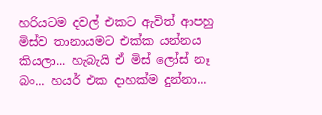හරියටම දවල් එකට ඇවිත් ආපහු මිස්ව තානායමට එක්ක යන්නය කියලා... හැබැයි ඒ මිස් ලෝස් නෑ බං... හයර් එක දාහක්ම දුන්නා...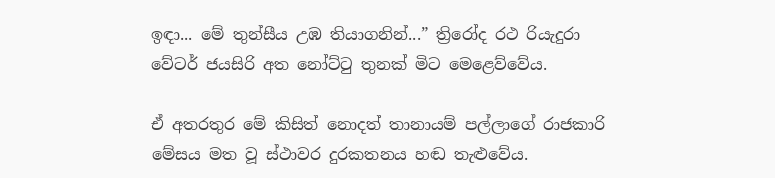ඉඳා... මේ තුන්සීය උඹ තියාගනින්...” ත්‍රිරෝද රථ රියැදුරා වේටර් ජයසිරි අත නෝට්ටු තුනක් මිට මෙළෙව්වේය.

ඒ අතරතුර මේ කිසිත් නොදත් තානායම් පල්ලාගේ රාජකාරි මේසය මත වූ ස්ථාවර දුරකතනය හඬ තැළුවේය.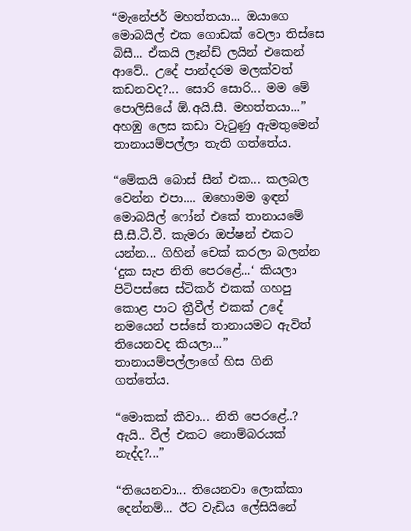“මැනේජර් මහත්තයා... ඔයාගෙ මොබයිල් එක ගොඩක් වෙලා තිස්සෙ බිසී... ඒකයි ලෑන්ඩ් ලයින් එකෙන් ආවේ.. උදේ පාන්දරම මලක්වත් කඩනවද?... සොරි සොරි... මම මේ පොලිසියේ ඕ.අයි.සී. මහත්තයා...” අහඹු ලෙස කඩා වැටුණු ඇමතුමෙන් තානායම්පල්ලා තැති ගත්තේය.

“මේකයි බොස් සීන් එක... කලබල වෙන්න එපා.... ඔහොමම ඉඳන් මොබයිල් ෆෝන් එකේ තානායමේ සී.සී.ටී.වී. කැමරා ඔප්ෂන් එකට යන්න... ගිහින් චෙක් කරලා බලන්න ‘දුක සැප නිති පෙරළේ...‘ කියලා පිටිපස්සෙ ස්ටිකර් එකක් ගහපු කොළ පාට ත්‍රීවීල් එකක් උදේ නමයෙන් පස්සේ තානායමට ඇවිත් තියෙනවද කියලා...” තානායම්පල්ලාගේ හිස ගිනි ගත්තේය.

“මොකක් කීවා... නිති පෙරළේ..? ඇයි.. වීල් එකට නොම්බරයක් නැද්ද?...”

“තියෙනවා... තියෙනවා ලොක්කා දෙන්නම්... ඊට වැඩිය ලේසියිනේ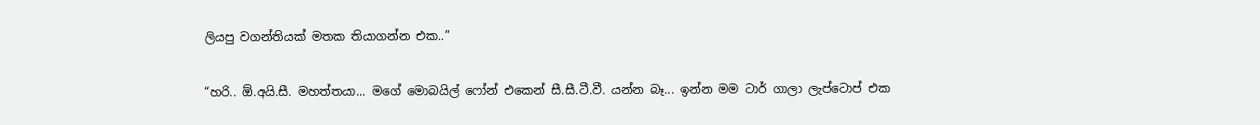ලියපු වගන්තියක් මතක තියාගන්න එක..”

“හරි.. ඕ.අයි.සී. මහත්තයා... මගේ මොබයිල් ෆෝන් එකෙන් සී.සී.ටී.වී. යන්න බෑ... ඉන්න මම ටාර් ගාලා ලැප්ටොප් එක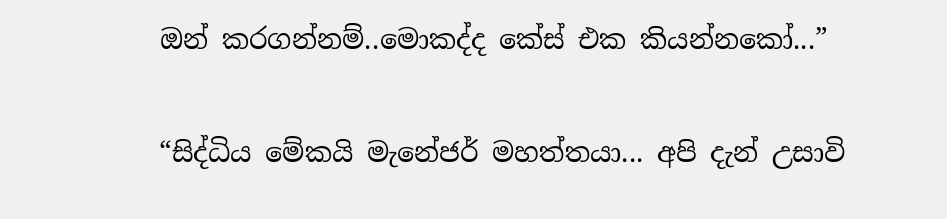ඔන් කරගන්නම්..මොකද්ද කේස් එක කියන්නකෝ...”

“සිද්ධිය මේකයි මැනේජර් මහත්තයා... අපි දැන් උසාවි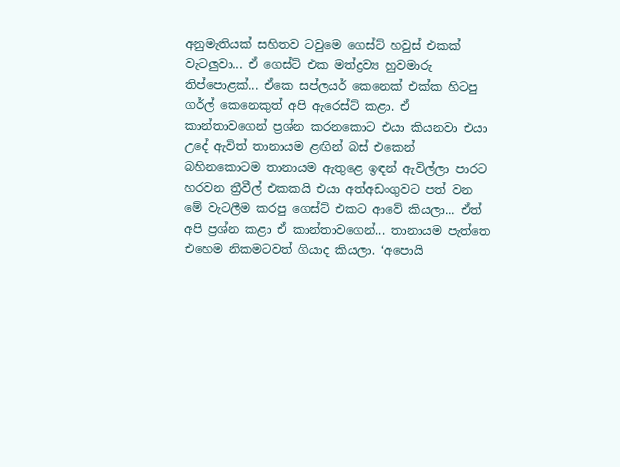අනුමැතියක් සහිතව ටවුමෙ ගෙස්ට් හවුස් එකක් වැටලුවා... ඒ ගෙස්ට් එක මත්ද්‍රව්‍ය හුවමාරු තිප්පොළක්... ඒකෙ සප්ලයර් කෙනෙක් එක්ක හිටපු ගර්ල් කෙනෙකුත් අපි ඇරෙස්ට් කළා. ඒ කාන්තාවගෙන් ප්‍රශ්න කරනකොට එයා කියනවා එයා උදේ ඇවිත් තානායම ළඟින් බස් එකෙන් බහිනකොටම තානායම ඇතුළෙ ඉඳන් ඇවිල්ලා පාරට හරවන ත්‍රීවීල් එකකයි එයා අත්අඩංගුවට පත් වන මේ වැටලීම කරපු ගෙස්ට් එකට ආවේ කියලා... ඒත් අපි ප්‍රශ්න කළා ඒ කාන්තාවගෙන්... තානායම පැත්තෙ එහෙම නිකමටවත් ගියාද කියලා. ‘අපොයි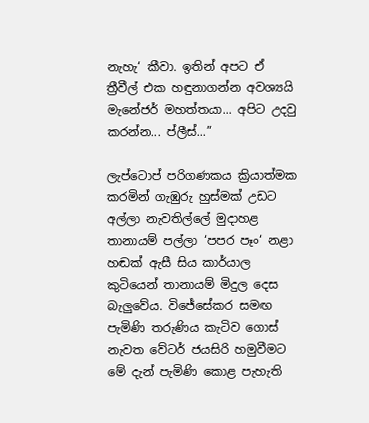නැහැ‘ කීවා. ඉතින් අපට ඒ ත්‍රීවීල් එක හඳුනාගන්න අවශ්‍යයි මැනේජර් මහත්තයා... අපිට උදවු කරන්න... ප්ලීස්...”

ලැප්ටොප් පරිගණකය ක්‍රියාත්මක කරමින් ගැඹුරු හුස්මක් උඩට අල්ලා නැවතිල්ලේ මුදාහළ තානායම් පල්ලා ‘පපර පෑං‘ නළා හඬක් ඇසී සිය කාර්යාල කුටියෙන් තානායම් මිදුල දෙස බැලුවේය. විජේසේකර සමඟ පැමිණි තරුණිය කැටිව ගොස් නැවත වේටර් ජයසිරි හමුවීමට මේ දැන් පැමිණි කොළ පැහැති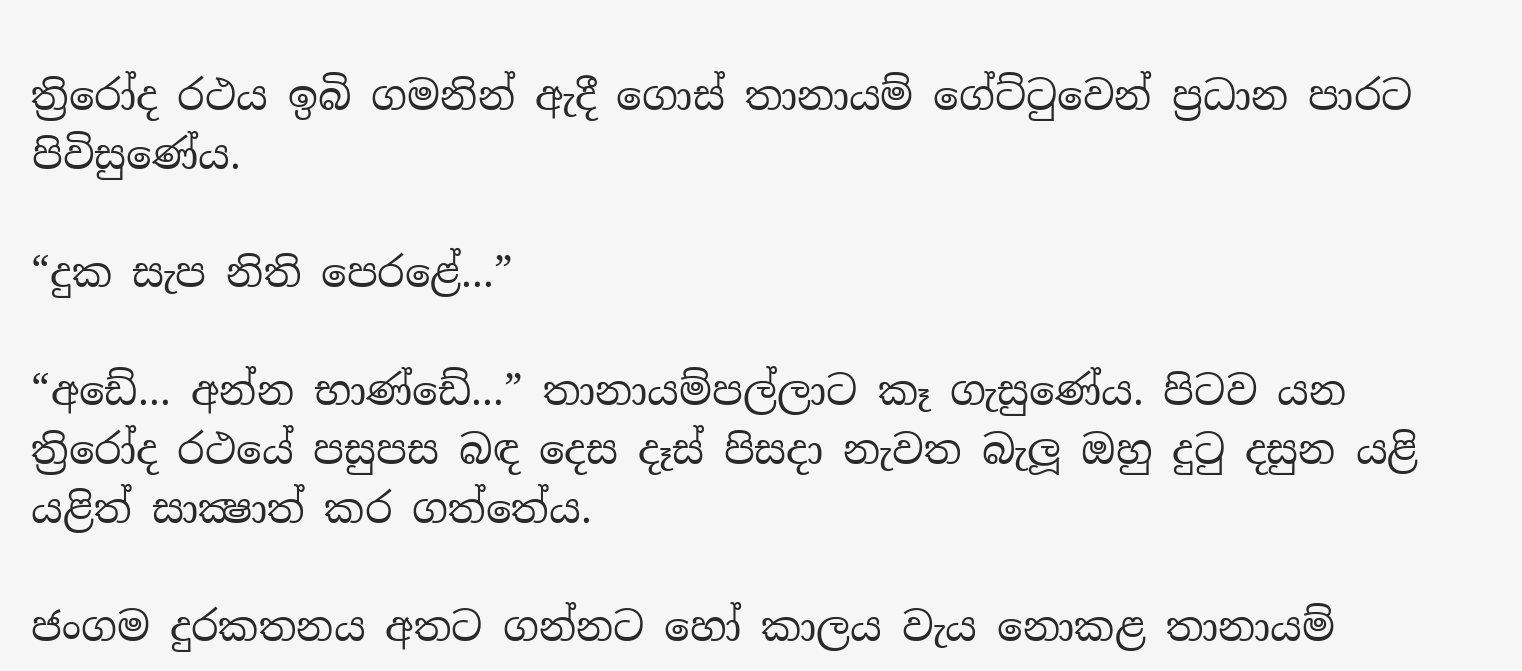ත්‍රිරෝද රථය ඉබි ගමනින් ඇදී ගොස් තානායම් ගේට්ටුවෙන් ප්‍රධාන පාරට පිවිසුණේය.

“දුක සැප නිති පෙරළේ...”

“අඩේ... අන්න භාණ්ඩේ...” තානායම්පල්ලාට කෑ ගැසුණේය. පිටව යන ත්‍රිරෝද රථයේ පසුපස බඳ දෙස දෑස් පිසදා නැවත බැලූ ඔහු දුටු දසුන යළි යළිත් සාක්‍ෂාත් කර ගත්තේය.

ජංගම දුරකතනය අතට ගන්නට හෝ කාලය වැය නොකළ තානායම්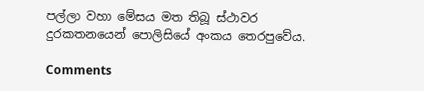පල්ලා වහා මේසය මත තිබූ ස්ථාවර දුරකතනයෙන් පොලිසියේ අංකය තෙරපුවේය.

Comments